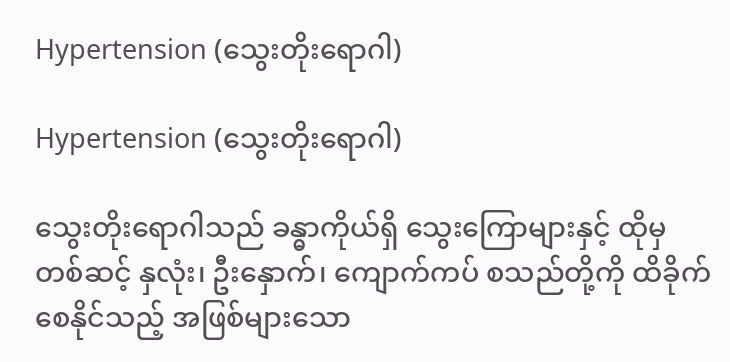Hypertension (သွေးတိုးရောဂါ)

Hypertension (သွေးတိုးရောဂါ)

သွေးတိုးရောဂါသည် ခန္ဓာကိုယ်ရှိ သွေး‌ကြောများနှင့် ထိုမှတစ်ဆင့် နှလုံး၊ ဦးနှောက်၊ ကျောက်ကပ် စသည်တို့ကို ထိခိုက်စေနိုင်သည့် အဖြစ်များသော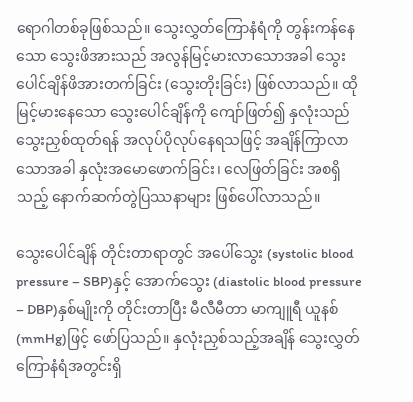ရောဂါတစ်ခုဖြစ်သည်။ သွေးလွှတ်ကြောနံရံကို တွန်းကန်နေသော သွေးဖိအားသည် အလွန်မြင့်မားလာသောအခါ သွေးပေါင်ချိန်ဖိအားတက်ခြင်း (သွေးတိုးခြင်း) ဖြစ်လာသည်။ ထိုမြင့်မားနေသော သွေးပေါင်ချိန်ကို ကျော်ဖြတ်၍ နှလုံးသည် သွေးညှစ်ထုတ်ရန် အလုပ်ပိုလုပ်နေရသဖြင့် အချိန်ကြာလာသောအခါ နှလုံးအမောဖောက်ခြင်း၊ လေဖြတ်ခြင်း အစရှိသည့် နောက်ဆက်တွဲပြဿနာများ ဖြစ်ပေါ်လာသည်။

သွေးပေါင်ချိန် တိုင်းတာရာတွင် အပေါ်သွေး (systolic blood pressure – SBP)နှင့် အောက်သွေး (diastolic blood pressure – DBP)နှစ်မျိုးကို တိုင်းတာပြီး မီလီမီတာ မာကျူရီ ယူနစ် (mmHg)ဖြင့် ဖော်ပြသည်။ နှလုံးညှစ်သည့်အချိန် သွေးလွှတ်ကြောနံရံအတွင်းရှိ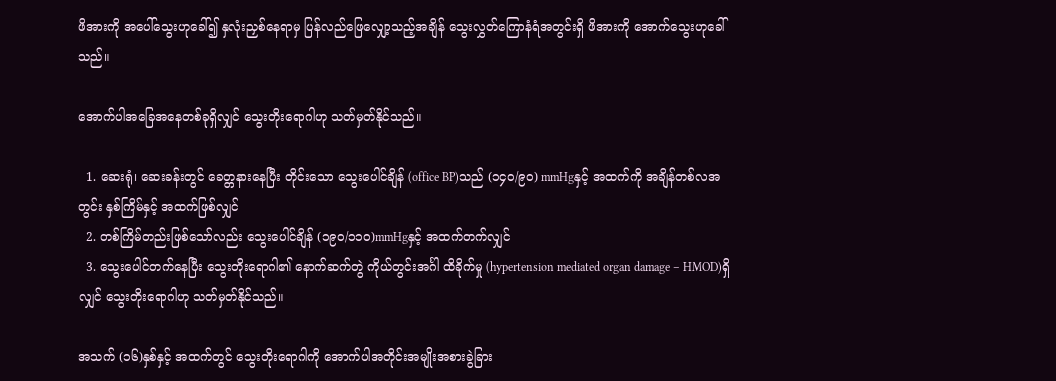ဖိအားကို အပေါ်သွေးဟုခေါ်၍ နှလုံးညှစ်နေရာမှ ပြန်လည်ဖြေလျှော့သည့်အချိန် သွေးလွှတ်ကြောနံရံအတွင်းရှိ ဖိအားကို အောက်သွေးဟုခေါ်သည်။

အောက်ပါအခြေအနေတစ်ခုရှိလျှင် သွေးတိုးရောဂါဟု သတ်မှတ်နိုင်သည်။

  1. ဆေးရုံ၊ ဆေးခန်းတွင် ခေတ္တနားနေပြီး တိုင်းသော သွေးပေါင်ချိန် (office BP)သည် (၁၄၀/၉၀) mmHgနှင့် အထက်ကို အချိန်တစ်လအတွင်း နှစ်ကြိမ်နှင့် အထက်ဖြစ်လျှင်
  2. တစ်ကြိမ်တည်းဖြစ်သော်လည်း သွေးပေါင်ချိန် (၁၉၀/၁၁၀)mmHgနှင့် အထက်တက်လျှင်
  3. သွေးပေါင်တက်နေပြီး သွေးတိုးရောဂါ၏ နောက်ဆက်တွဲ ကိုယ်တွင်းအင်္ဂါ ထိခိုက်မှု (hypertension mediated organ damage – HMOD)ရှိလျှင် သွေးတိုးရောဂါဟု သတ်မှတ်နိုင်သည်။

အသက် (၁၆)နှစ်နှင့် အထက်တွင် သွေးတိုးရောဂါကို အောက်ပါအတိုင်းအမျိုးအစားခွဲခြား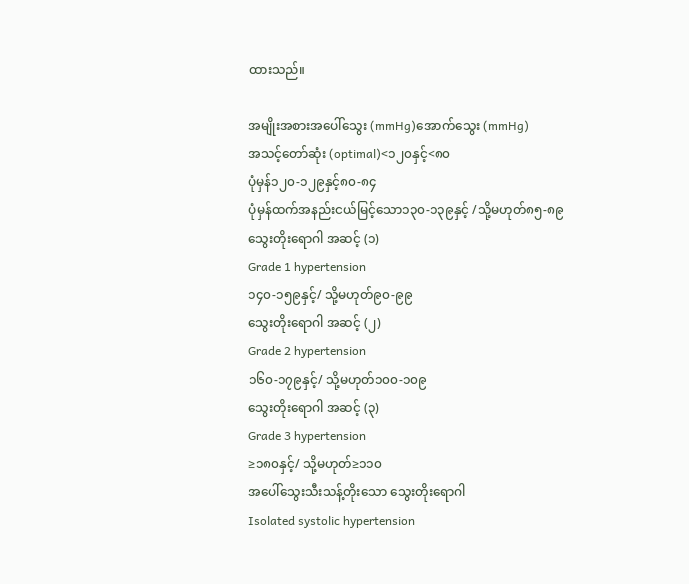ထားသည်။

အမျိုးအစားအပေါ်သွေး (mmHg)အောက်သွေး (mmHg)
အသင့်တော်ဆုံး (optimal)<၁၂၀နှင့်<၈၀
ပုံမှန်၁၂၀-၁၂၉နှင့်၈၀-၈၄
ပုံမှန်ထက်အနည်းငယ်မြင့်သော၁၃၀-၁၃၉နှင့် /သို့မဟုတ်၈၅-၈၉
သွေးတိုးရောဂါ အဆင့် (၁)
Grade 1 hypertension
၁၄၀-၁၅၉နှင့်/ သို့မဟုတ်၉၀-၉၉
သွေးတိုးရောဂါ အဆင့် (၂)
Grade 2 hypertension
၁၆၀-၁၇၉နှင့်/ သို့မဟုတ်၁၀၀-၁၀၉
သွေးတိုးရောဂါ အဆင့် (၃)
Grade 3 hypertension
≥၁၈၀နှင့်/ သို့မဟုတ်≥၁၁၀
အပေါ်သွေးသီးသန့်တိုးသော သွေးတိုးရောဂါ
Isolated systolic hypertension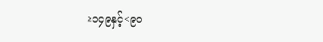≥၁၄၉နှင့်<၉၀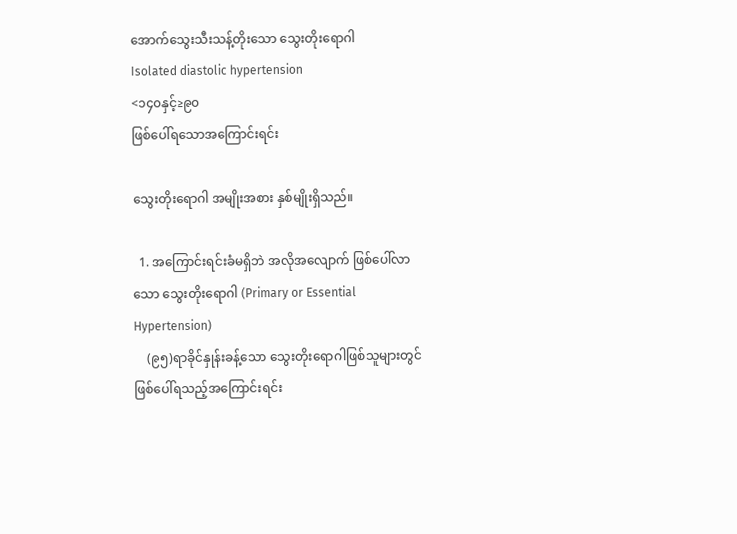အောက်သွေးသီးသန့်တိုးသော သွေးတိုးရောဂါ
Isolated diastolic hypertension
<၁၄၀နှင့်≥၉၀
ဖြစ်ပေါ်ရ‌သောအကြောင်းရင်း

သွေးတိုးရောဂါ အမျိုးအစား နှစ်မျိုးရှိသည်။

  1. အကြောင်းရင်းခံမရှိဘဲ အလိုအလျောက် ဖြစ်ပေါ်လာသော သွေးတိုးရောဂါ (Primary or Essential Hypertension)
    (၉၅)ရာခိုင်နှုန်းခန့်သော သွေးတိုးရောဂါဖြစ်သူများတွင် ဖြစ်ပေါ်ရသည့်အကြောင်းရင်း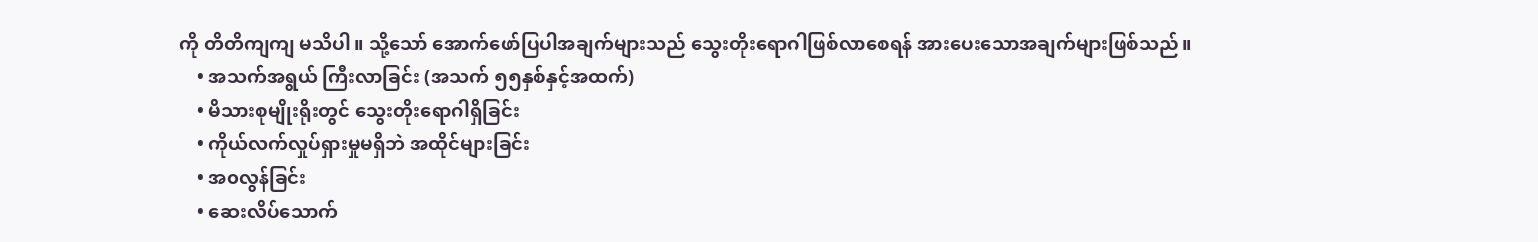ကို တိတိကျကျ မသိပါ။ သို့သော် အောက်ဖော်ပြပါအချက်များသည် သွေးတိုး‌ရောဂါဖြစ်လာစေရန် အားပေးသောအချက်များဖြစ်သည်။
    • အသက်အရွယ် ကြီးလာခြင်း (အသက် ၅၅နှစ်နှင့်အထက်)
    • မိသားစုမျိုးရိုးတွင် သွေးတိုးရောဂါရှိခြင်း
    • ကိုယ်လက်လှုပ်ရှားမှုမရှိဘဲ အထိုင်များခြင်း
    • အ၀လွန်ခြင်း
    • ဆေးလိပ်သောက်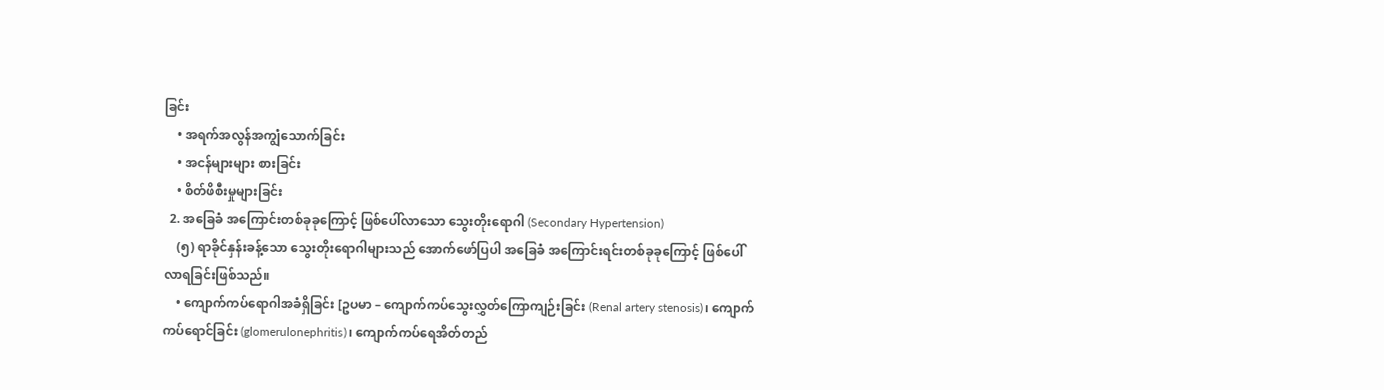ခြင်း
    • အရက်အလွန်အကျွံသောက်ခြင်း
    • အငန်များများ စားခြင်း
    • စိတ်ဖိစီးမှုများခြင်း
  2. အခြေခံ အကြောင်းတစ်ခုခုကြောင့် ဖြစ်ပေါ်လာသော သွေးတိုးရောဂါ (Secondary Hypertension)
    (၅) ရာခိုင်နှန်းခန့်သော သွေးတိုးရောဂါများသည် အောက်ဖော်ပြပါ အခြေခံ အကြောင်းရင်းတစ်ခုခုကြောင့် ဖြစ်ပေါ်လာရခြင်းဖြစ်သည်။
    • ကျောက်ကပ်ရောဂါအခံရှိခြင်း [ဥပမာ – ကျောက်ကပ်သွေးလွှတ်ကြောကျဉ်းခြင်း (Renal artery stenosis)၊ ကျောက်ကပ်ရောင်ခြင်း (glomerulonephritis)၊ ကျောက်ကပ်ရေအိတ်တည်‌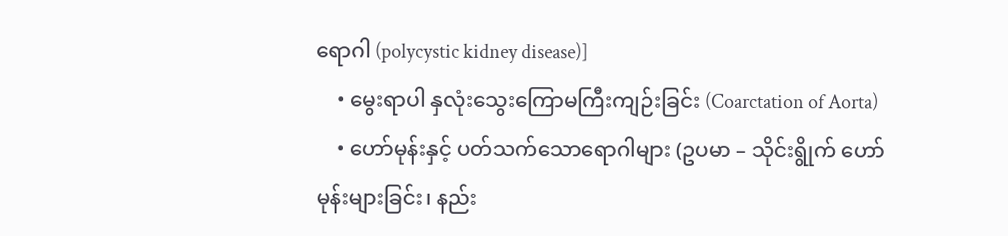ရောဂါ (polycystic kidney disease)]
    • မွေးရာပါ နှလုံးသွေးကြောမကြီးကျဉ်းခြင်း (Coarctation of Aorta)
    • ဟော်မုန်းနှင့် ပတ်သက်သောရောဂါများ (ဥပမာ – သိုင်းရွိုက် ဟော်မုန်းများခြင်း၊ နည်း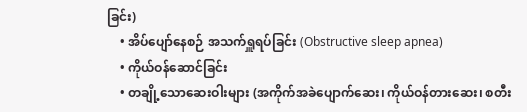ခြင်း)
    • အိပ်ပျော်နေစဉ် အသက်ရှူရပ်ခြင်း (Obstructive sleep apnea)
    • ကိုယ်ဝန်ဆောင်ခြင်း
    • တချို့သောဆေးဝါးများ (အကိုက်အခဲပျောက်ဆေး၊ ကိုယ်ဝန်တားဆေး၊ စတီး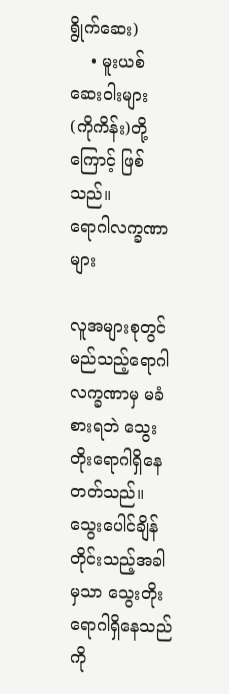ရွိုက်ဆေး)
    • မူးယစ်ဆေး၀ါးများ (ကိုကိန်း)တို့ကြောင့် ဖြစ်သည်။
ရောဂါလက္ခဏာများ

လူအများစုတွင် မည်သည့်ရောဂါလက္ခဏာမှ မခံစားရဘဲ သွေးတိုးရောဂါရှိနေတတ်သည်။ သွေးပေါင်ချိန်တိုင်းသည့်အခါမှသာ သွေးတိုးရောဂါရှိ‌နေသည်ကို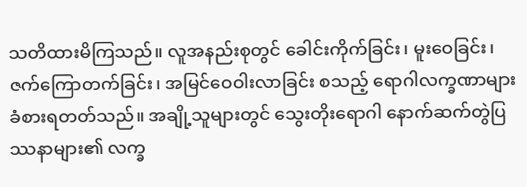သတိထားမိကြသည်။ လူအနည်းစုတွင် ခေါင်းကိုက်ခြင်း၊ မူးဝေခြင်း၊ ဇက်ကြောတက်ခြင်း၊ အမြင်ဝေဝါးလာခြင်း စသည့် ရောဂါလက္ခဏာများ ခံစားရတတ်သည်။ အချို့သူများတွင် သွေးတိုးရောဂါ နောက်ဆက်တွဲပြဿနာများ၏ လက္ခ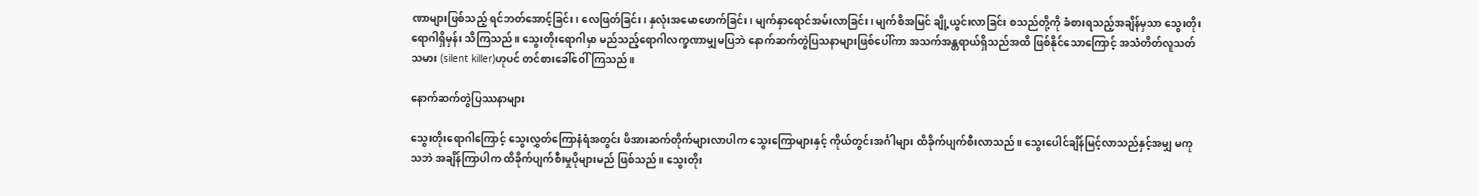ဏာများဖြစ်သည့် ရင်ဘတ်အောင့်ခြင်း၊ လေဖြတ်ခြင်း၊ နှလုံးအမောဖောက်ခြင်း၊ မျက်နှာရောင်အမ်းလာခြင်း၊ မျက်စိအမြင် ချို့ယွင်းလာခြင်း စသည်တို့ကို ခံစားရသည့်အချိန်မှသာ သွေးတိုးရောဂါရှိမှန်း သိကြသည်။ သွေးတိုးရောဂါမှာ မည်သည့်ရောဂါလက္ခဏာမျှမပြဘဲ နောက်ဆက်တွဲပြသနာများဖြစ်ပေါ်ကာ အသက်အန္တရာယ်ရှိသည်အထိ ဖြစ်နိုင်သောကြောင့် အသံတိတ်လူသတ်သမား (silent killer)ဟုပင် တင်စားခေါ်‌‌‌ဝေါ် ကြသည်။

နောက်ဆက်တွဲပြဿနာများ

သွေးတိုးရောဂါကြောင့် သွေးလွှတ်ကြောနံရံအတွင်း ဖိအားဆက်တိုက်များလာပါက သွေးကြောများနှင့် ကိုယ်တွင်းအင်္ဂါများ ထိခိုက်ပျက်စီးလာသည်။ သွေးပေါင်ချိန်မြင့်လာသည်နှင့်အမျှ မကုသဘဲ အချိန်ကြာပါက ထိခိုက်ပျက်စီးမှုပိုများမည် ဖြစ်သည်။ သွေးတိုး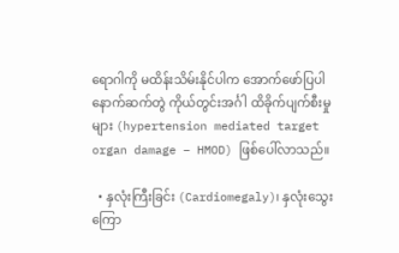ရောဂါကို မထိန်းသိမ်းနိုင်ပါက အောက်ဖော်ပြပါ နောက်ဆက်တွဲ ကိုယ်တွင်းအင်္ဂါ ထိခိုက်ပျက်စီးမှုများ (hypertension mediated target organ damage – HMOD) ဖြစ်ပေါ်လာသည်။

  • နှလုံးကြီးခြင်း (Cardiomegaly)၊ နှလုံးသွေးကြော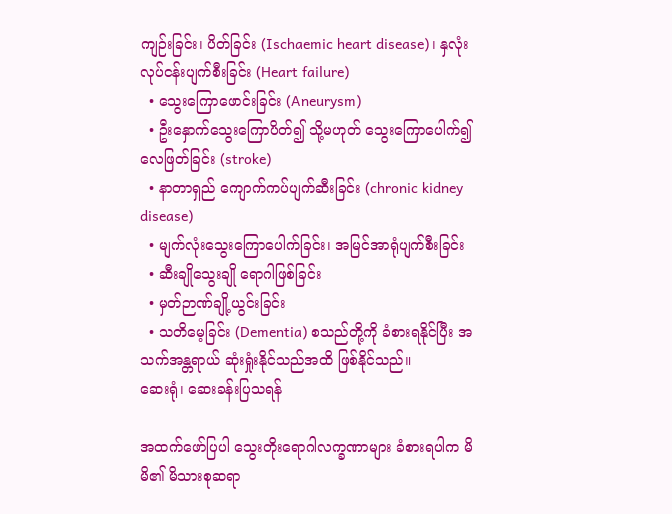ကျဉ်းခြင်း၊ ပိတ်ခြင်း (Ischaemic heart disease)၊ နှလုံးလုပ်ငန်းပျက်စီးခြင်း (Heart failure)
  • သွေးကြောဖောင်းခြင်း (Aneurysm)
  • ဦးနှောက်သွေးကြောပိတ်၍ သို့မဟုတ် သွေးကြောပေါက်၍ လေဖြတ်ခြင်း (stroke)
  • နာတာရှည် ကျောက်ကပ်ပျက်ဆီးခြင်း (chronic kidney disease)
  • မျက်လုံးသွေးကြောပေါက်ခြင်း၊ အမြင်အာရုံပျက်စီးခြင်း
  • ဆီးချိုသွေးချို ရောဂါဖြစ်ခြင်း
  • မှတ်ဉာဏ်ချို့ယွင်းခြင်း
  • သတိမေ့ခြင်း (Dementia) စသည်တို့ကို ခံစားရနိုင်ပြီး အသက်အန္တရာယ် ဆုံးရှုံးနိုင်သည်အထိ ဖြစ်နိုင်သည်။
ဆေးရုံ၊ ဆေးခန်းပြသရန်

အထက်ဖော်ပြပါ သွေးတိုးရောဂါလက္ခဏာများ ခံစားရပါက မိမိ၏ မိသားစုဆရာ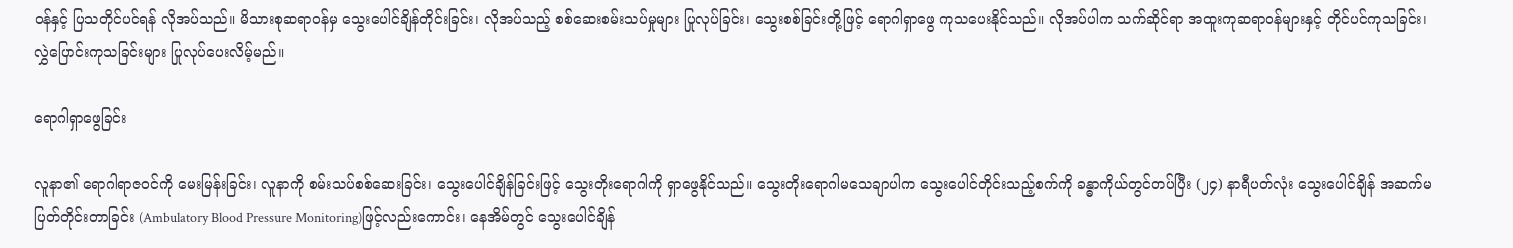ဝန်နှင့် ပြသတိုင်ပင်ရန် လိုအပ်သည်။ မိသားစုဆရာဝန်မှ သွေးပေါင်ချိန်တိုင်းခြင်း၊ လိုအပ်သည့် စစ်ဆေးစမ်းသပ်မှုများ ပြုလုပ်ခြင်း၊ သွေးစစ်ခြင်းတို့ဖြင့် ရောဂါရှာဖွေ ကုသပေးနိုင်သည်။ လိုအပ်ပါက သက်ဆိုင်ရာ အထူးကုဆရာဝန်များနှင့် တိုင်ပင်ကုသခြင်း၊ လွှဲပြောင်းကုသခြင်းများ ပြုလုပ်ပေးလိမ့်မည်။

ရောဂါရှာဖွေခြင်း

လူနာ၏ ရောဂါရာဇဝင်ကို မေးမြန်းခြင်း၊ လူနာကို စမ်းသပ်စစ်ဆေးခြင်း၊ သွေးပေါင်ချိန်ခြင်းဖြင့် သွေးတိုးရောဂါကို ရှာဖွေနိုင်သည်။ သွေးတိုးရောဂါမသေချာပါက သွေးပေါင်တိုင်းသည့်စက်ကို ခန္ဓာကိုယ်တွင်တပ်ပြီး (၂၄) နာရီပတ်လုံး သွေးပေါင်ချိန် အဆက်မပြတ်တိုင်းတာခြင်း (Ambulatory Blood Pressure Monitoring)ဖြင့်လည်းကောင်း၊ နေအိမ်တွင် သွေးပေါင်ချိန်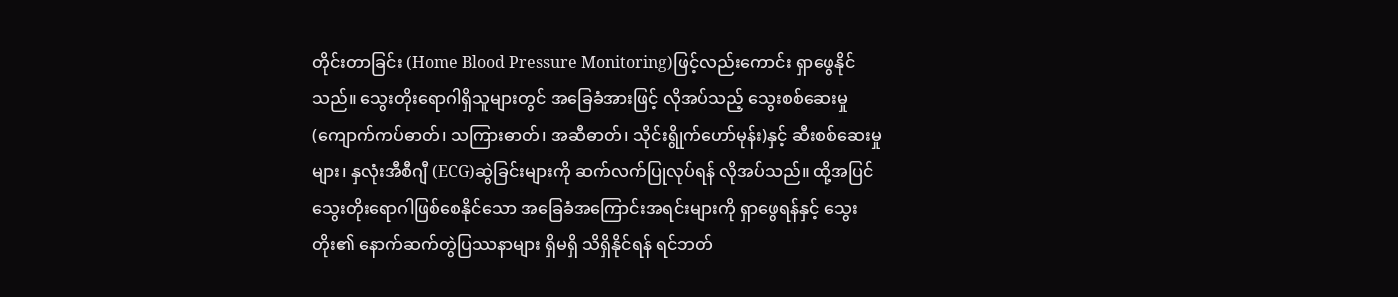တိုင်းတာခြင်း (Home Blood Pressure Monitoring)ဖြင့်လည်းကောင်း ရှာဖွေနိုင်သည်။ သွေးတိုးရောဂါရှိသူများတွင် အခြေခံအားဖြင့် လိုအပ်သည့် သွေးစစ်ဆေးမှု (ကျောက်ကပ်ဓာတ်၊ သကြားဓာတ်၊ အဆီဓာတ်၊ သိုင်းရွိုက်ဟော်မုန်း)နှင့် ဆီးစစ်ဆေးမှုများ၊ နှလုံးအီစီဂျီ (ECG)ဆွဲခြင်းများကို ဆက်လက်ပြုလုပ်ရန် လိုအပ်သည်။ ထို့အပြင် သွေးတိုးရောဂါဖြစ်စေနိုင်သော အခြေခံအကြောင်းအရင်းများကို ရှာဖွေရန်နှင့် သွေးတိုး၏ နောက်ဆက်တွဲပြဿနာများ ရှိမရှိ သိရှိနိုင်ရန် ရင်ဘတ်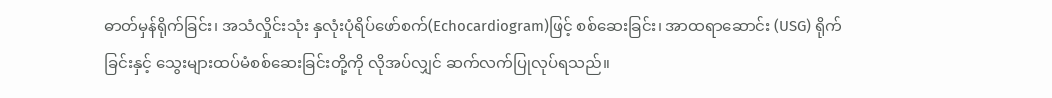ဓာတ်မှန်ရိုက်ခြင်း၊ အသံလှိုင်းသုံး နှလုံးပုံရိပ်ဖော်စက်(Echocardiogram)ဖြင့် စစ်ဆေးခြင်း၊ အာထရာဆောင်း (USG) ရိုက်ခြင်းနှင့် သွေးများထပ်မံစစ်ဆေးခြင်းတို့ကို လိုအပ်လျှင် ဆက်လက်ပြုလုပ်ရသည်။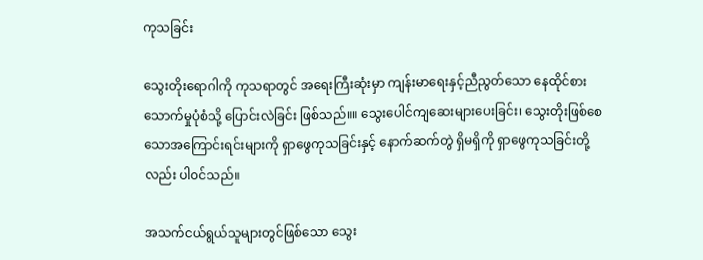ကုသခြင်း

သွေးတိုးရောဂါကို ကုသရာတွင် အရေးကြီးဆုံးမှာ ကျန်းမာရေးနှင့်ညီညွတ်သော နေထိုင်စားသောက်မှုပုံစံသို့ ပြောင်းလဲခြင်း ဖြစ်သည်။။ သွေးပေါင်ကျဆေးများပေးခြင်း၊ သွေးတိုးဖြစ်စေသောအကြောင်းရင်းများကို ရှာဖွေကုသခြင်းနှင့် နောက်ဆက်တွဲ ရှိမရှိကို ရှာဖွေကုသခြင်းတို့လည်း ပါ၀င်သည်။

အသက်ငယ်ရွယ်သူများတွင်ဖြစ်သော သွေး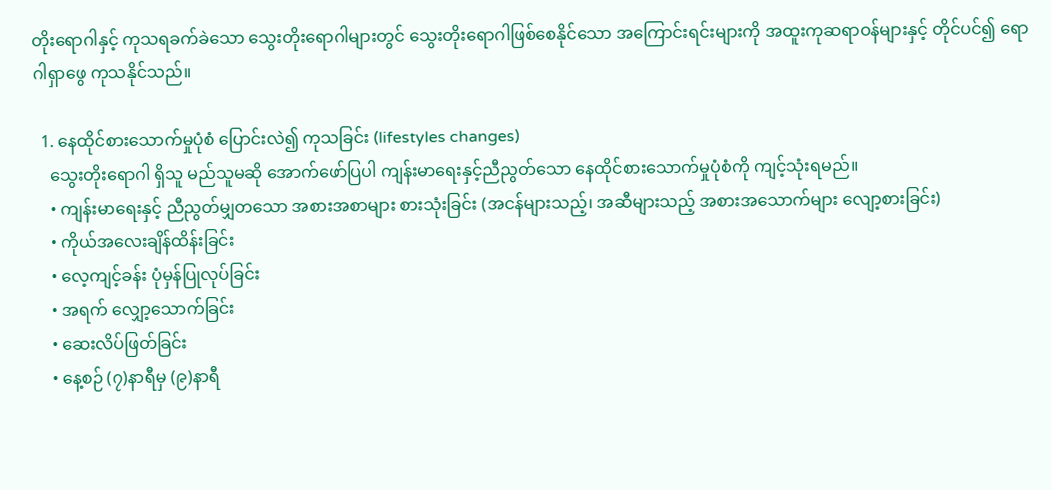တိုးရောဂါနှင့် ကုသရခက်ခဲသော သွေးတိုးရောဂါများတွင် သွေးတိုးရောဂါဖြစ်စေနိုင်သော အကြောင်းရင်းများကို အထူးကုဆရာဝန်များနှင့် တိုင်ပင်၍ ‌ရောဂါရှာဖွေ ကုသနိုင်သည်။

  1. နေထိုင်စားသောက်မှုပုံစံ ပြောင်းလဲ၍ ကုသခြင်း (lifestyles changes)
    သွေးတိုးရောဂါ ရှိသူ မည်သူမဆို အောက်ဖော်ပြပါ ကျန်းမာရေးနှင့်ညီညွတ်သော နေထိုင်စားသောက်မှုပုံစံကို ကျင့်သုံးရမည်။
    • ကျန်းမာရေးနှင့် ညီညွတ်မျှတ‌သော အစားအစာများ စားသုံးခြင်း (အငန်များသည့်၊ အဆီများသည့် အစားအသောက်များ လျော့စားခြင်း)
    • ကိုယ်အလေးချိန်ထိန်းခြင်း
    • လေ့ကျင့်ခန်း ပုံမှန်ပြုလုပ်ခြင်း
    • အရက် လျှော့သောက်ခြင်း
    • ဆေးလိပ်ဖြတ်ခြင်း
    • နေ့စဉ် (၇)နာရီမှ (၉)နာရီ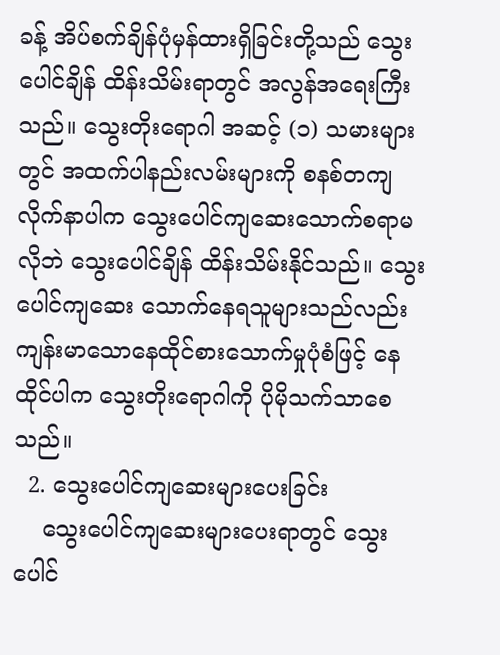ခန့် အိပ်စက်ချိန်ပုံမှန်ထားရှိခြင်းတို့သည် သွေးပေါင်ချိန် ထိန်းသိမ်းရာတွင် အလွန်အရေးကြီးသည်။ သွေးတိုးရောဂါ အဆင့် (၁) သမားများတွင် အထက်ပါနည်းလမ်းများကို စနစ်တကျလိုက်နာပါက သွေးပေါင်ကျဆေးသောက်စရာမလိုဘဲ သွေးပေါင်ချိန် ထိန်းသိမ်းနိုင်သည်။ သွေးပေါင်ကျဆေး သောက်နေရသူများသည်လည်း ကျန်းမာသောနေထိုင်စားသောက်မှုပုံစံဖြင့် နေထိုင်ပါက သွေးတိုးရောဂါကို ပိုမိုသက်သာစေသည်။
  2. သွေးပေါင်ကျဆေးများပေးခြင်း
    သွေးပေါင်ကျဆေးများပေးရာတွင် သွေးပေါင်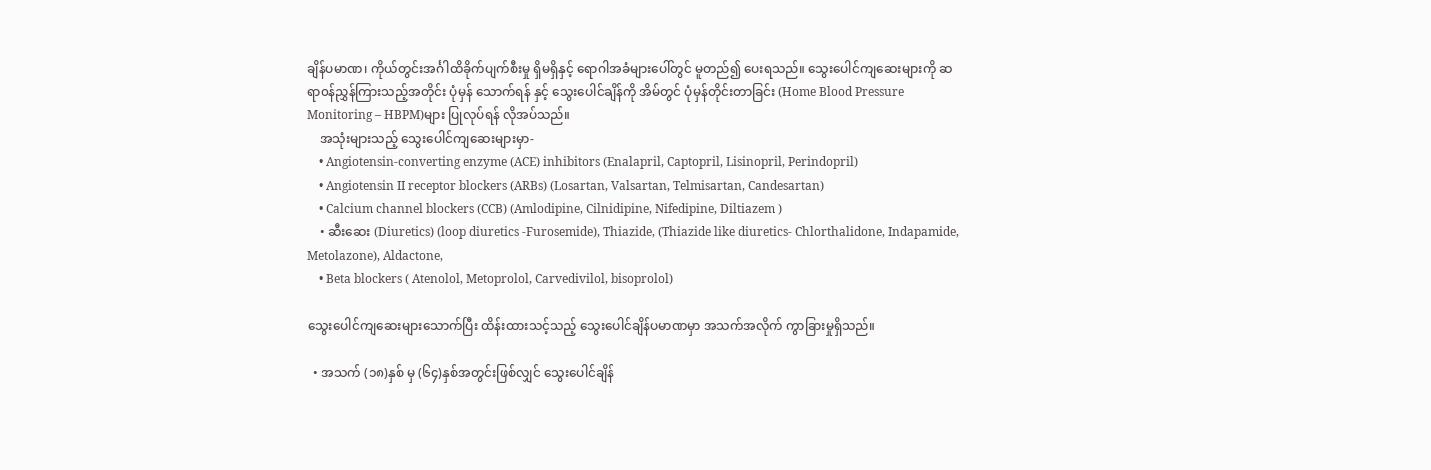ချိန်ပမာဏ၊ ကိုယ်တွင်းအင်္ဂါထိခိုက်ပျက်စီးမှု ရှိမရှိနှင့် ရောဂါအခံများပေါ်တွင် မူတည်၍ ပေးရသည်။ သွေးပေါင်ကျဆေးများကို ဆရာ၀န်ညွှန်ကြားသည့်အတိုင်း ပုံမှန် သောက်ရန် နှင့် သွေးပေါင်ချိန်ကို အိမ်တွင် ပုံမှန်တိုင်းတာခြင်း (Home Blood Pressure Monitoring – HBPM)များ ပြုလုပ်ရန် လိုအပ်သည်။
    အသုံးများသည့် သွေးပေါင်ကျဆေးများမှာ-
    • Angiotensin-converting enzyme (ACE) inhibitors (Enalapril, Captopril, Lisinopril, Perindopril)
    • Angiotensin II receptor blockers (ARBs) (Losartan, Valsartan, Telmisartan, Candesartan)
    • Calcium channel blockers (CCB) (Amlodipine, Cilnidipine, Nifedipine, Diltiazem )
    • ဆီးဆေး (Diuretics) (loop diuretics -Furosemide), Thiazide, (Thiazide like diuretics- Chlorthalidone, Indapamide, Metolazone), Aldactone,
    • Beta blockers ( Atenolol, Metoprolol, Carvedivilol, bisoprolol)

သွေးပေါင်ကျဆေးများသောက်ပြီး ထိန်းထားသင့်သည့် သွေးပေါင်ချိန်ပမာဏမှာ အသက်အလိုက် ကွာခြားမှုရှိသည်။

  • အသက် (၁၈)နှစ် မှ (၆၄)နှစ်အတွင်းဖြစ်လျှင် သွေးပေါင်ချိန်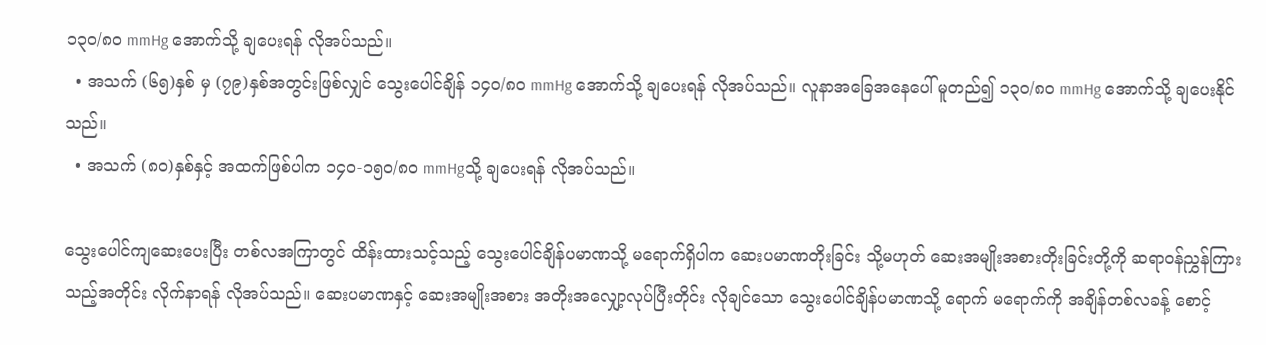၁၃၀/၈၀ mmHg အောက်သို့ ချပေးရန် လိုအပ်သည်။
  • အသက် (၆၅)နှစ် မှ (၇၉)နှစ်အတွင်းဖြစ်လျှင် သွေးပေါင်ချိန် ၁၄၀/၈၀ mmHg အောက်သို့‌ ချပေးရန် လိုအပ်သည်။ လူနာအခြေအနေပေါ် မူတည်၍ ၁၃၀/၈၀ mmHg အောက်သို့ ချပေးနိုင်သည်။
  • အသက် (၈၀)နှစ်နှင့် အထက်ဖြစ်ပါက ၁၄၀-၁၅၀/၈၀ mmHgသို့ ချပေးရန် လိုအပ်သည်။

သွေးပေါင်ကျဆေးပေးပြီး တစ်လအကြာတွင် ထိန်းထားသင့်သည့် သွေးပေါင်ချိန်ပမာဏသို့ မရောက်ရှိပါက ဆေးပမာဏတိုးခြင်း သို့မဟုတ် ဆေးအမျိုးအစားတိုးခြင်းတို့ကို ဆရာ၀န်ညွှန်ကြားသည့်အတိုင်း လိုက်နာရန် လိုအပ်သည်။ ဆေးပမာဏနှင့် ဆေးအမျိုးအစား အတိုးအလျှော့လုပ်ပြီးတိုင်း လိုချင်သော သွေးပေါင်ချိန်ပမာဏသို့ ရောက် မ‌ရောက်ကို အချိန်တစ်လခန့် စောင့်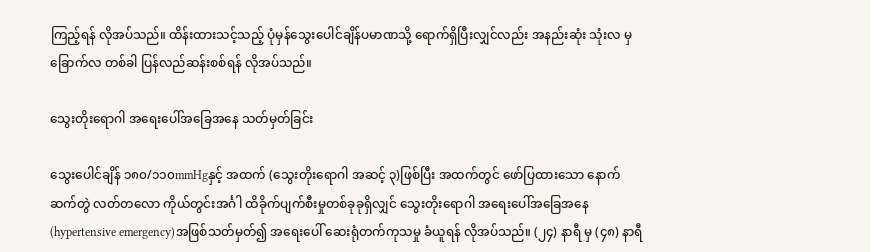ကြည့်ရန် လိုအပ်သည်။ ထိန်းထားသင့်သည့် ပုံမှန်သွေးပေါင်ချိန်ပမာဏသို့ ရောက်ရှိပြီးလျှင်လည်း အနည်းဆုံး သုံးလ မှ ခြောက်လ တစ်ခါ ပြန်လည်ဆန်းစစ်ရန် လိုအပ်သည်။

သွေးတိုးရောဂါ အရေးပေါ်အခြေအနေ သတ်မှတ်ခြင်း

သွေးပေါင်ချိန် ၁၈၀/၁၁၀mmHgနှင့် အထက် (သွေးတိုးရောဂါ အဆင့် ၃)ဖြစ်ပြီး အထက်တွင် ဖော်ပြထားသော နောက်ဆက်တွဲ လတ်တလော ကိုယ်တွင်းအင်္ဂါ ထိခိုက်ပျက်စီးမှုတစ်ခုခုရှိလျှင် သွေးတိုးရောဂါ အရေးပေါ်အခြေအနေ (hypertensive emergency)အဖြစ်သတ်မှတ်၍ အရေးပေါ် ဆေးရုံတက်ကုသမှု ခံယူရန် လိုအပ်သည်။ (၂၄) နာရီ မှ (၄၈) နာရီ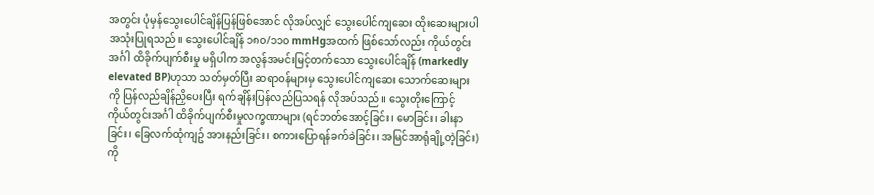အတွင်း ပုံမှန်သွေးပေါင်ချိန်ပြန်ဖြစ်အောင် လိုအပ်လျှင် သွေးပေါင်ကျဆေး ထိုးဆေးများပါ အသုံးပြုရသည်။ သွေးပေါင်ချိန် ၁၈၀/၁၁၀ mmHgအထက် ဖြစ်သော်လည်း ကိုယ်တွင်းအင်္ဂါ ထိခိုက်ပျက်စီးမှု မရှိပါက အလွန်အမင်းမြင့်တက်သော သွေးပေါင်ချိန် (markedly elevated BP)ဟုသာ သတ်မှတ်ပြီး ဆရာ၀န်များမှ သွေးပေါင်ကျဆေး သောက်ဆေးများကို ပြန်လည်ချိန်ညှိပေးပြီး ရက်ချိန်းပြန်လည်ပြသရန် လိုအပ်သည်။ သွေးတိုးကြောင့် ကိုယ်တွင်းအင်္ဂါ ထိခိုက်ပျက်စီးမှုလက္ခဏာများ (ရင်ဘတ်အောင့်ခြင်း၊ မောခြင်း၊ ခါးနာခြင်း၊ ခြေလက်ထုံကျဥ် အားနည်းခြင်း၊ စကားပြောရန်ခက်ခဲခြင်း၊ အမြင်အာရုံချို့တဲ့ခြင်း)ကို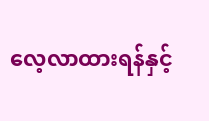လေ့လာထားရန်နှင့်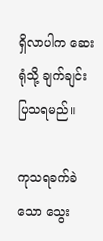ရှိလာပါက ဆေးရုံသို့ ချက်ချင်းပြသရမည်။

ကုသရခက်ခဲသော သွေး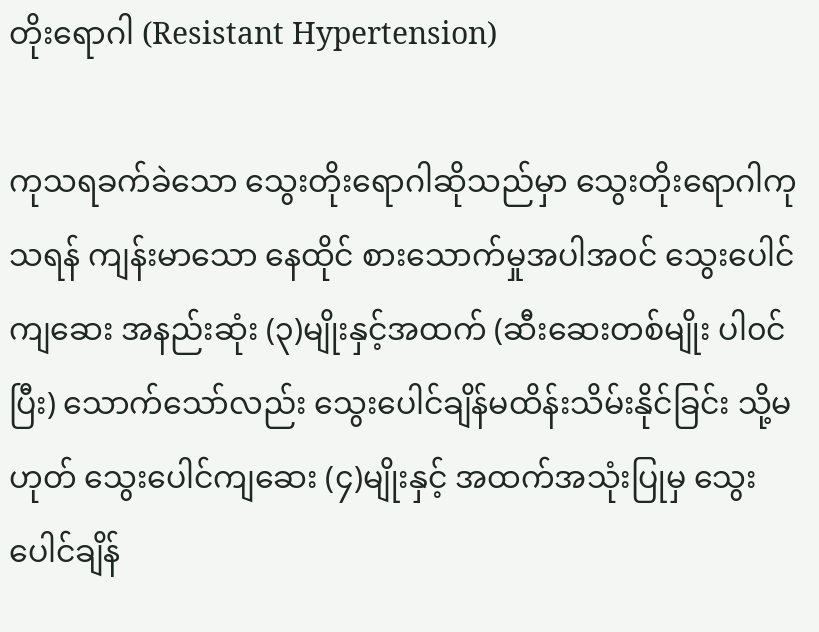တိုးရောဂါ (Resistant Hypertension)

ကုသရခက်ခဲသော သွေးတိုးရောဂါဆိုသည်မှာ သွေးတိုးရောဂါကုသရန် ကျန်းမာသော နေထိုင် စားသောက်မှုအပါအ၀င် သွေးပေါင်ကျဆေး အနည်းဆုံး (၃)မျိုးနှင့်အထက် (ဆီးဆေးတစ်မျိုး ပါ၀င်ပြီး) သောက်သော်လည်း သွေးပေါင်ချိန်မထိန်းသိမ်းနိုင်ခြင်း သို့မဟုတ် သွေးပေါင်ကျဆေး (၄)မျိုးနှင့် အထက်အသုံးပြုမှ သွေးပေါင်ချိန်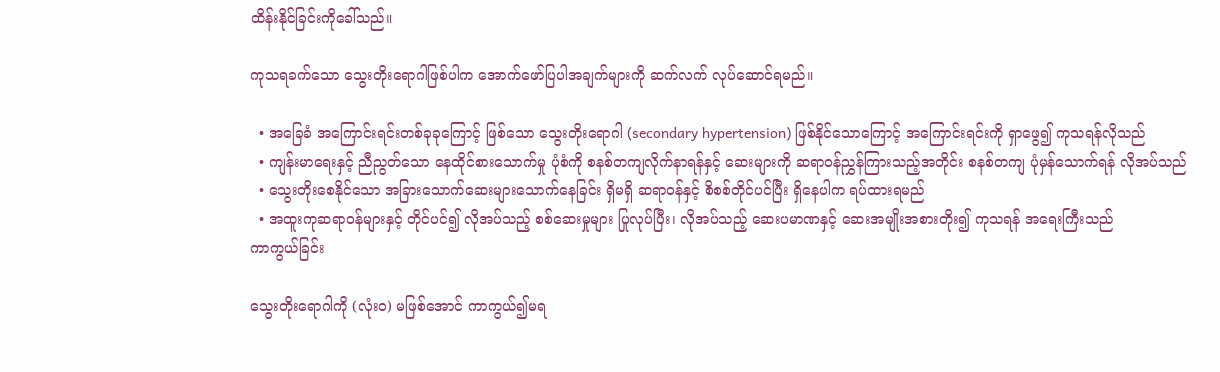ထိန်းနိုင်ခြင်းကိုခေါ်သည်။

ကုသရခက်သော သွေးတိုးရောဂါဖြစ်ပါက အောက်ဖော်ပြပါအချက်များကို ဆက်လက် လုပ်ဆောင်ရမည်။

  • အခြေခံ အကြောင်းရင်းတစ်ခုခုကြောင့် ဖြစ်သော သွေးတိုးရောဂါ (secondary hypertension) ဖြစ်နိုင်သောကြောင့် အကြောင်းရင်းကို ရှာဖွေ၍ ကုသရန်လိုသည်
  • ကျန်းမာရေးနှင့် ညီညွတ်သော နေထိုင်စားသောက်မှု ပုံစံကို စနစ်တကျလိုက်နာရန်နှင့် ဆေးများကို ဆရာ၀န်ညွှန်ကြားသည့်အတိုင်း စနစ်တကျ ပုံမှန်သောက်ရန် လိုအပ်သည်
  • သွေးတိုးစေနိုင်သော အခြားသောက်ဆေးများသောက်နေခြင်း ရှိမရှိ ဆရာဝန်နှင့် စိစစ်တိုင်ပင်ပြီး ရှိနေပါက ရပ်ထားရမည်
  • အထူးကုဆရာ၀န်များနှင့် တိုင်ပင်၍ လိုအပ်သည့် စစ်ဆေးမှုများ ပြုလုပ်ပြီး၊ လိုအပ်သည့် ဆေးပမာဏနှင့် ဆေးအမျိုးအစားတိုး၍ ကုသရန် အ‌ရေးကြီးသည်
ကာကွယ်ခြင်း

သွေးတိုးရောဂါကို (လုံးဝ) မဖြစ်အောင် ကာကွယ်၍မရ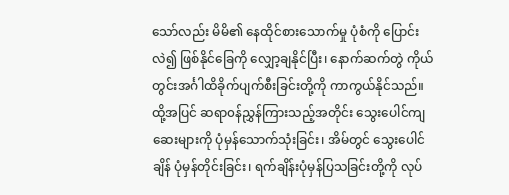သော်လည်း မိမိ၏ နေထိုင်စားသောက်မှု ပုံစံကို ပြောင်းလဲ၍ ဖြစ်နိုင်ခြေကို လျှော့ချနိုင်ပြီး၊ နောက်ဆက်တွဲ ကိုယ်တွင်းအင်္ဂါထိခိုက်ပျက်စီးခြင်းတို့ကို ကာကွယ်နိုင်သည်။ ထို့အပြင် ဆရာ၀န်ညွှန်ကြားသည့်အတိုင်း သွေးပေါင်ကျဆေးများကို ပုံမှန်သောက်သုံးခြင်း၊ အိမ်တွင် သွေးပေါင်ချိန် ပုံမှန်တိုင်းခြင်း၊ ရက်ချိန်းပုံမှန်ပြသခြင်းတို့ကို လုပ်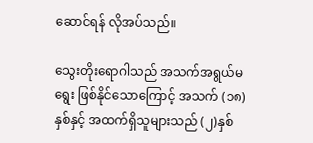ဆောင်ရန် လိုအပ်သည်။

သွေးတိုးရောဂါသည် အသက်အရွယ်မရွေး ဖြစ်နိုင်သောကြောင့် အသက် (၁၈)နှစ်နှင့် အထက်ရှိသူများသည် (၂)နှစ်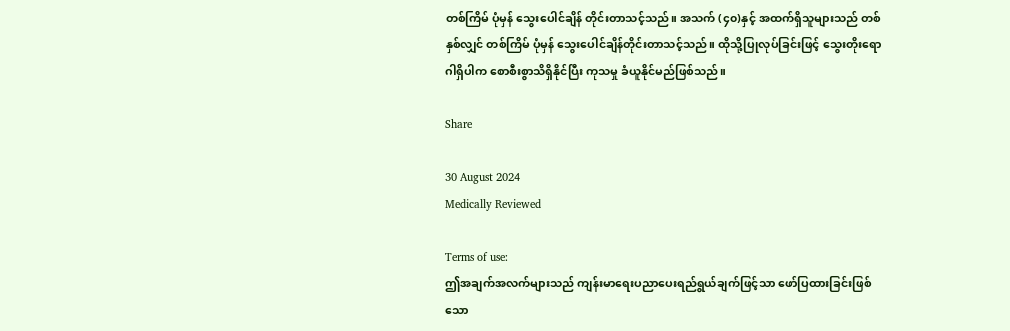တစ်ကြိမ် ပုံမှန် သွေးပေါင်ချိန် တိုင်းတာသင့်သည်။ အသက် (၄၀)နှင့် အထက်ရှိသူများသည် တစ်နှစ်လျှင် တစ်ကြိမ် ပုံမှန် သွေးပေါင်ချိန်တိုင်းတာသင့်သည်။ ထိုသို့ပြုလုပ်ခြင်းဖြင့် သွေးတိုးရောဂါရှိပါက စောစီးစွာသိရှိနိုင်ပြီး ကုသမှု ခံယူနိုင်မည်ဖြစ်သည်။

Share

30 August 2024
Medically Reviewed

Terms of use:
ဤအချက်အလက်များသည် ကျန်းမာရေးပညာပေးရည်ရွယ်ချက်ဖြင့်သာ ဖော်ပြထားခြင်းဖြစ်သော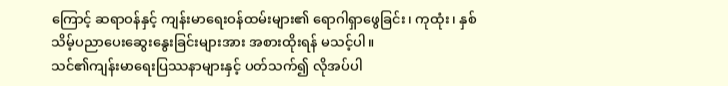ကြောင့် ဆရာဝန်နှင့် ကျန်းမာရေးဝန်ထမ်းများ၏ ရောဂါရှာဖွေခြင်း၊ ကုထုံး၊ နှစ်သိမ့်ပညာပေးဆွေးနွေးခြင်းများအား အစားထိုးရန် မသင့်ပါ။
သင်၏ကျန်းမာရေးပြဿနာများနှင့် ပတ်သက်၍ လိုအပ်ပါ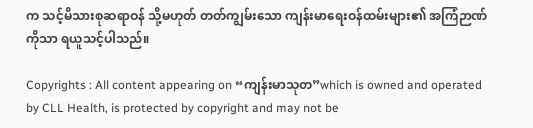က သင့်မိသားစုဆရာဝန် သို့မဟုတ် တတ်ကျွမ်းသော ကျန်းမာရေးဝန်ထမ်းများ၏ အကြံဉာဏ်ကိုသာ ရယူသင့်ပါသည်။

Copyrights : All content appearing on “ကျန်းမာသုတ”which is owned and operated by CLL Health, is protected by copyright and may not be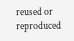reused or reproduced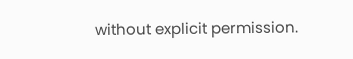without explicit permission.